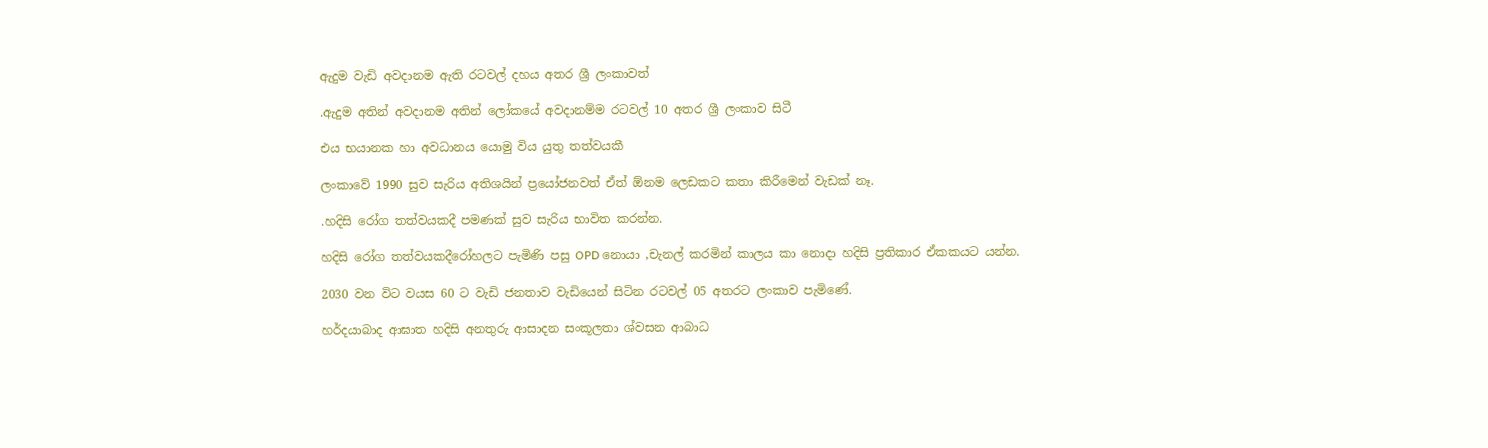ඇදුම වැඩි අවදානම ඇති රටවල් දහය අතර ශ්‍රී ලංකාවත්

.ඇදුම අතින් අවදානම අතින් ලෝකයේ අවදානම්ම රටවල් 10 අතර ශ්‍රී ලංකාව සිටී

එය භයානක හා අවධානය යොමු විය යුතු තත්වයකී

ලංකාවේ 1990 සුව සැරිය අතිශයින් ප්‍රයෝජනවත් ඒත් ඕනම ලෙඩකට කතා කිරීමෙන් වැඩක් නෑ.

.හදිසි රෝග තත්වයකදී පමණක් සුව සැරිය භාවිත කරන්න.

හදිසි රෝග තත්වයකදීරෝහලට පැමිණි පසු OPD නොයා ,චැනල් කරමින් කාලය කා නොදා හදිසි ප්‍රතිකාර ඒකකයට යන්න.

2030 වන විට වයස 60 ට වැඩි ජනතාව වැඩියෙන් සිටින රටවල් 05 අතරට ලංකාව පැමිණේ.

හර්දයාබාද ආඝාත හදිසි අනතුරු ආසාදන සංකූලතා ශ්වසන ආබාධ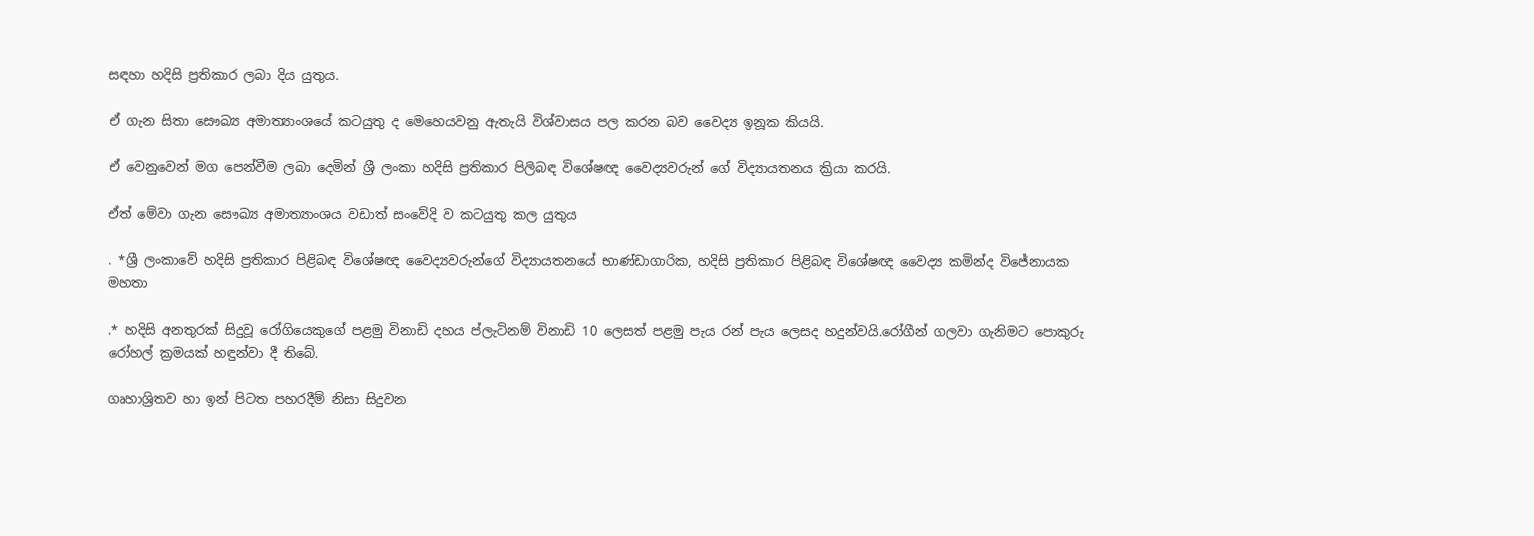සඳහා හදිසි ප්‍රතිකාර ලබා දිය යුතුය.

ඒ ගැන සිතා සෞඛ්‍ය අමාත්‍යාංශයේ කටයුතු ද මෙහෙයවනු ඇතැයි විශ්වාසය පල කරන බව වෛද්‍ය ඉනූක කියයි.

ඒ වෙනුවෙන් මග පෙන්වීම ලබා දෙමින් ශ්‍රී ලංකා හදිසි ප්‍රතිකාර පිලිබඳ විශේෂඥ වෛද්‍යවරුන් ගේ විද්‍යායතනය ක්‍රියා කරයි.

ඒත් මේවා ගැන සෞඛ්‍ය අමාත්‍යාංශය වඩාත් සංවේදි ව කටයුතු කල යුතුය

. *ශ්‍රී ලංකාවේ හදිසි ප්‍රතිකාර පිළිබඳ විශේෂඥ වෛද්‍යවරුන්ගේ විද්‍යායතනයේ භාණ්ඩාගාරික, හදිසි ප්‍රතිකාර පිළිබඳ විශේෂඥ වෛද්‍ය කමින්ද විජේනායක මහතා

.* හදිසි අනතුරක් සිදුවූ රෝගියෙකුගේ පළමු විනාඩි දහය ප්ලැටිනම් විනාඩි 10 ලෙසත් පළමු පැය රන් පැය ලෙසද හදුන්වයි.රෝගීන් ගලවා ගැනිමට පොකුරු රෝහල් ක්‍රමයක් හඳුන්වා දී තිබේ.

ගෘහාශ්‍රිතව හා ඉන් පිටත පහරදීම් නිසා සිදුවන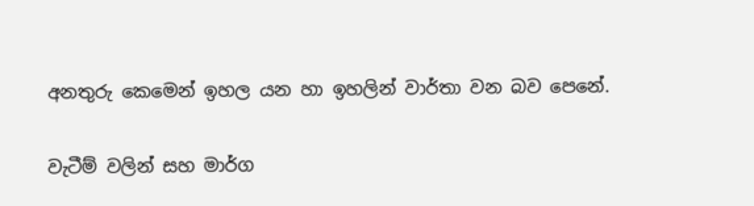අනතුරු කෙමෙන් ඉහල යන හා ඉහලින් වාර්තා වන බව පෙනේ.

වැටීම් වලින් සහ මාර්ග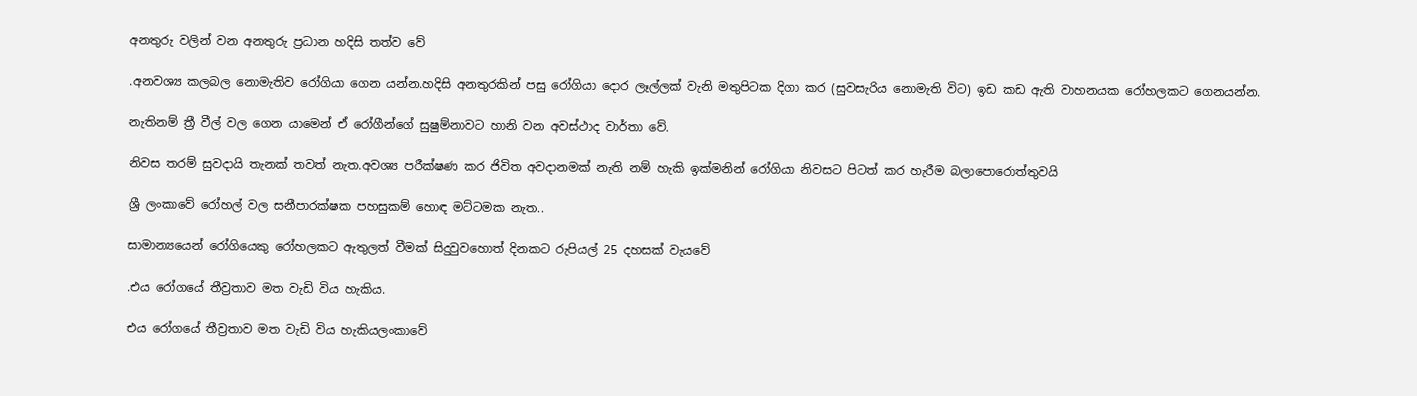අනතුරු වලින් වන අනතුරු ප්‍රධාන හදිසි තත්ව වේ

.අනවශ්‍ය කලබල නොමැතිව රෝගියා ගෙන යන්න.හදිසි අනතුරකින් පසු රෝගියා දොර ලෑල්ලක් වැනි මතුපිටක දිගා කර (සුවසැරිය නොමැති විට) ඉඩ කඩ ඇති වාහනයක රෝහලකට ගෙනයන්න.

නැතිනම් ත්‍රී වීල් වල ගෙන යාමෙන් ඒ රෝගීන්ගේ සුෂුම්නාවට හානි වන අවස්ථාද වාර්තා වේ.

නිවස තරම් සුවදායි තැනක් තවත් නැත.අවශ්‍ය පරීක්ෂණ කර ජිවිත අවදානමක් නැති නම් හැකි ඉක්මනින් රෝගියා නිවසට පිටත් කර හැරීම බලාපොරොත්තුවයි

ශ්‍රී ලංකාවේ රෝහල් වල සනීපාරක්ෂක පහසුකම් හොඳ මට්ටමක නැත..

සාමාන්‍යයෙන් රෝගියෙකු රෝහලකට ඇතුලත් වීමක් සිදුවුවහොත් දිනකට රුපියල් 25 දහසක් වැයවේ

.එය රෝගයේ තීව්‍රතාව මත වැඩි විය හැකිය.

එය රෝගයේ තීව්‍රතාව මත වැඩි විය හැකියලංකාවේ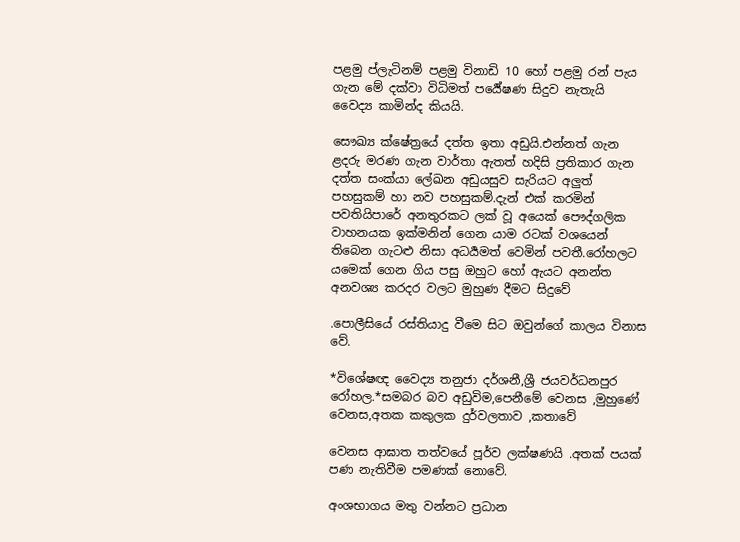පළමු ප්ලැටිනම් පළමු විනාඩි 10 හෝ පළමු රන් පැය ගැන මේ දක්වා විධිමත් පර්‍යේෂණ සිදුව නැතැයි වෛද්‍ය කාමින්ද කියයි.

සෞඛ්‍ය ක්ෂේත්‍රයේ දත්ත ඉතා අඩුයි.එන්නත් ගැන ළදරු මරණ ගැන වාර්තා ඇතත් හදිසි ප්‍රතිකාර ගැන දත්ත සංක්යා ලේඛන අඩුයසුව සැරියට අලුත් පහසුකම් හා නව පහසුකම්.දැන් එක් කරමින් පවතියිපාරේ අනතුරකට ලක් වූ අයෙක් පෞද්ගලික වාහනයක ඉක්මනින් ගෙන යාම රටක් වශයෙන් තිබෙන ගැටළු නිසා අධර්‍යමත් වෙමින් පවතී.රෝහලට යමෙක් ගෙන ගිය පසු ඔහුට හෝ ඇයට අනන්ත අනවශ්‍ය කරදර වලට මුහුණ දීමට සිදුවේ

.පොලීසියේ රස්තියාදු වීමෙ සිට ඔවුන්ගේ කාලය විනාස වේ.

*විශේෂඥ වෛද්‍ය තනුජා දර්ශනී,ශ්‍රී ජයවර්ධනපුර රෝහල.*සමබර බව අඩුවිම,පෙනීමේ වෙනස ,මුහුණේ වෙනස,අතක කකුලක දුර්වලතාව ,කතාවේ

වෙනස ආඝාත තත්වයේ පූර්ව ලක්ෂණයි .අතක් පයක් පණ නැතිවීම පමණක් නොවේ.

අංශභාගය මතු වන්නට ප්‍රධාන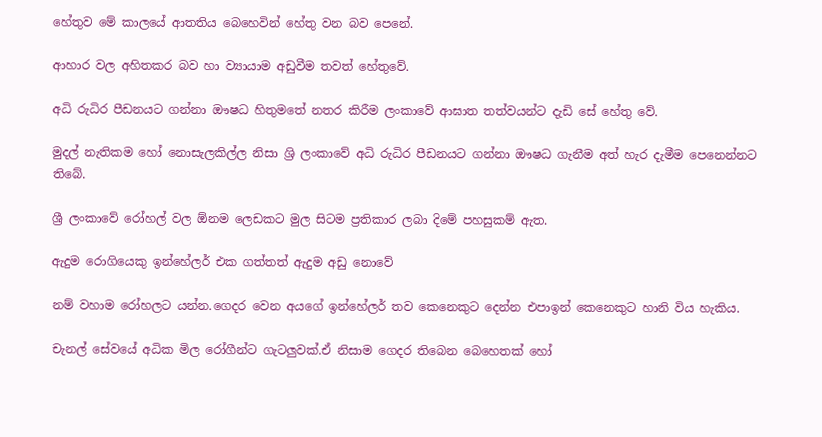හේතුව මේ කාලයේ ආතතිය බෙහෙවින් හේතු වන බව පෙනේ.

ආහාර වල අහිතකර බව හා ව්‍යායාම අඩුවීම තවත් හේතුවේ.

අධි රුධිර පීඩනයට ගන්නා ඖෂධ හිතුමතේ නතර කිරීම ලංකාවේ ආඝාත තත්වයන්ට දැඩි සේ හේතු වේ.

මුදල් නැතිකම හෝ නොසැලකිල්ල නිසා ශ්‍රි ලංකාවේ අධි රුධිර පීඩනයට ගන්නා ඖෂධ ගැනීම අත් හැර දැමීම පෙනෙන්නට තිබේ.

ශ්‍රී ලංකාවේ රෝහල් වල ඕනම ලෙඩකට මුල සිටම ප්‍රතිකාර ලබා දිමේ පහසුකම් ඇත.

ඇදුම රොගියෙකු ඉන්හේලර් එක ගත්තත් ඇදුම අඩු නොවේ

නම් වහාම රෝහලට යන්න.ගෙදර වෙන අයගේ ඉන්හේලර් තව කෙනෙකුට දෙන්න එපාඉන් කෙනෙකුට හානි විය හැකිය.

චැනල් සේවයේ අධික මිල රෝගීන්ට ගැටලුවක්.ඒ නිසාම ගෙදර තිබෙන බෙහෙතක් හෝ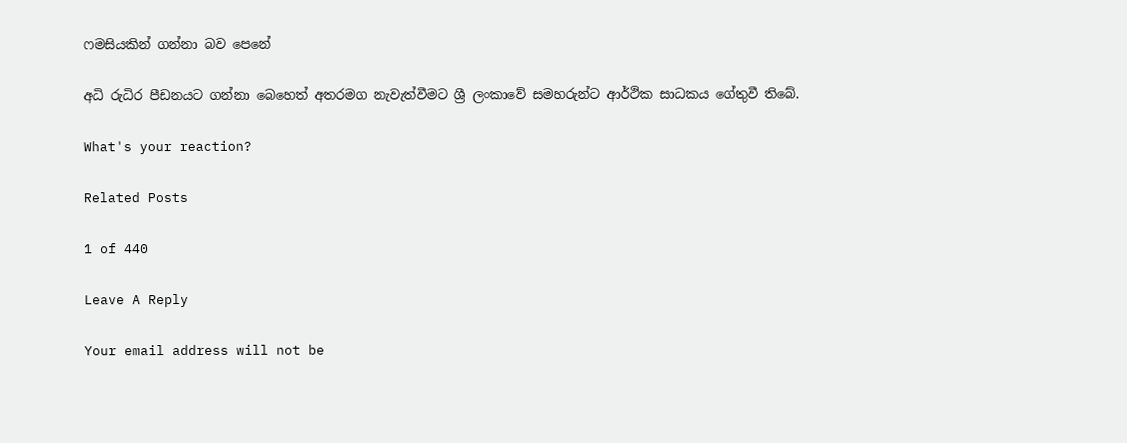ෆමසියකින් ගන්නා බව පෙනේ

අධි රුධිර පීඩනයට ගන්නා බෙහෙත් අතරමග නැවැත්වීමට ශ්‍රී ලංකාවේ සමහරුන්ට ආර්ථික සාධකය ගේතුවී තිබේ.

What's your reaction?

Related Posts

1 of 440

Leave A Reply

Your email address will not be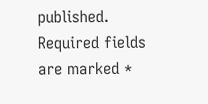published. Required fields are marked *